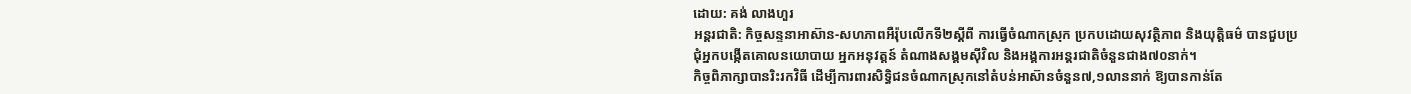ដោយ: គង់ លាងហួរ
អន្តរជាតិ: កិច្ចសន្ទនាអាស៊ាន-សហភាពអឺរ៉ុបលើកទី២ស្តីពី ការធ្វើចំណាកស្រុក ប្រកបដោយសុវត្ថិភាព និងយុត្តិធម៌ បានជួបប្រជុំអ្នកបង្កើតគោលនយោបាយ អ្នកអនុវត្តន៍ តំណាងសង្គមស៊ីវិល និងអង្គការអន្តរជាតិចំនួនជាង៧០នាក់។
កិច្ចពិភាក្សាបានរិះរកវិធី ដើម្បីការពារសិទ្ធិជនចំណាកស្រុកនៅតំបន់អាស៊ានចំនួន៧,១លាននាក់ ឱ្យបានកាន់តែ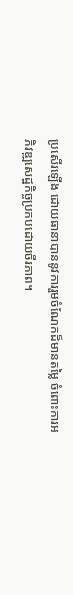ប្រសើរឡើង ដោយធានាបាននូវការរួមចំណែកដ៏មានតម្លៃ ចំពោះការអភិវឌ្ឍសេដ្ឋកិច្ចប្រកបដោយចីរភាព។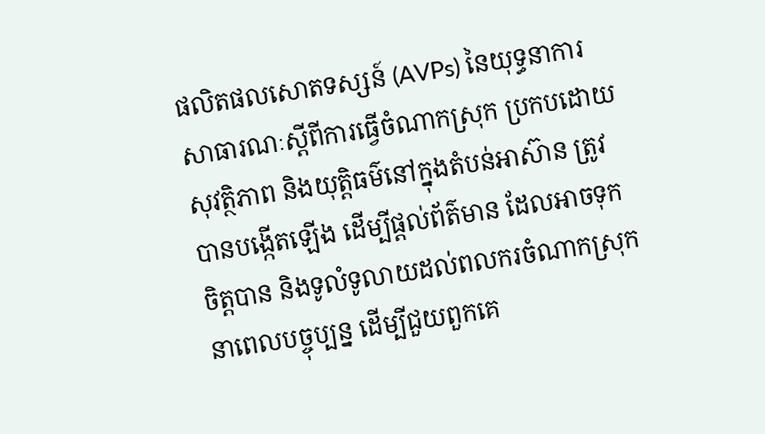ផលិតផលសោតទស្សន៍ (AVPs) នៃយុទ្ធនាការសាធារណៈស្តីពីការធ្វើចំណាកស្រុក ប្រកបដោយសុវត្ថិភាព និងយុត្តិធម៌នៅក្នុងតំបន់អាស៊ាន ត្រូវបានបង្កើតឡើង ដើម្បីផ្តល់ព័ត៌មាន ដែលអាចទុកចិត្តបាន និងទូលំទូលាយដល់ពលករចំណាកស្រុក នាពេលបច្ចុប្បន្ន ដើម្បីជួយពួកគេ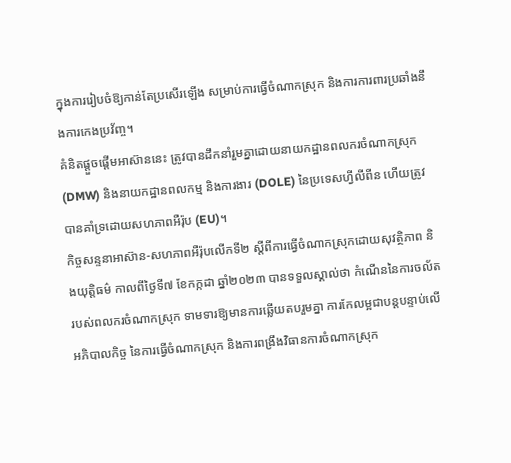ក្នុងការរៀបចំឱ្យកាន់តែប្រសើរឡើង សម្រាប់ការធ្វើចំណាកស្រុក និងការការពារប្រឆាំងនឹងការកេងប្រវ័ញ្ច។
គំនិតផ្តួចផ្តើមអាស៊ាននេះ ត្រូវបានដឹកនាំរួមគ្នាដោយនាយកដ្ឋានពលករចំណាកស្រុក (DMW) និងនាយកដ្ឋានពលកម្ម និងការងារ (DOLE) នៃប្រទេសហ្វីលីពីន ហើយត្រូវបានគាំទ្រដោយសហភាពអឺរ៉ុប (EU)។
កិច្ចសន្ទនាអាស៊ាន-សហភាពអឺរ៉ុបលើកទី២ ស្តីពីការធ្វើចំណាកស្រុកដោយសុវត្ថិភាព និងយុត្តិធម៌ កាលពីថ្ងៃទី៧ ខែកក្កដា ឆ្នាំ២០២៣ បានទទួលស្គាល់ថា កំណើននៃការចល័តរបស់ពលករចំណាកស្រុក ទាមទារឱ្យមានការឆ្លើយតបរួមគ្នា ការកែលម្អជាបន្តបន្ទាប់លើអភិបាលកិច្ច នៃការធ្វើចំណាកស្រុក និងការពង្រឹងវិធានការចំណាកស្រុក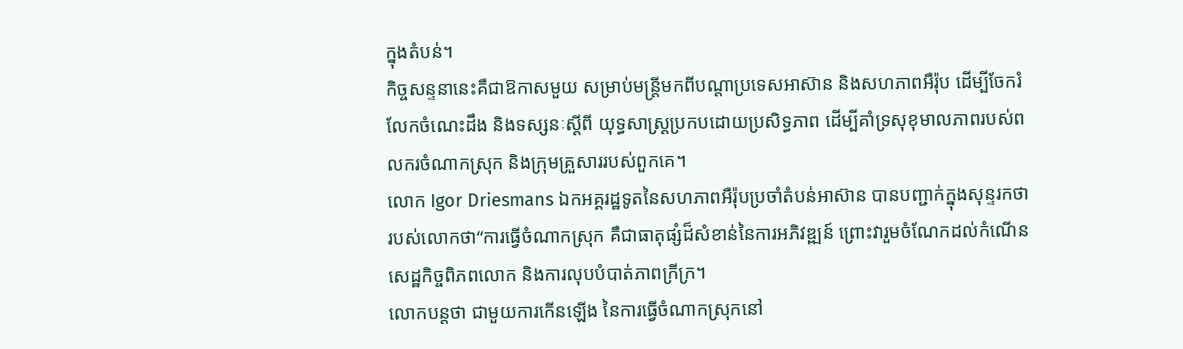ក្នុងតំបន់។
កិច្ចសន្ទនានេះគឺជាឱកាសមួយ សម្រាប់មន្ត្រីមកពីបណ្តាប្រទេសអាស៊ាន និងសហភាពអឺរ៉ុប ដើម្បីចែករំលែកចំណេះដឹង និងទស្សនៈស្តីពី យុទ្ធសាស្ត្រប្រកបដោយប្រសិទ្ធភាព ដើម្បីគាំទ្រសុខុមាលភាពរបស់ពលករចំណាកស្រុក និងក្រុមគ្រួសាររបស់ពួកគេ។
លោក Igor Driesmans ឯកអគ្គរដ្ឋទូតនៃសហភាពអឺរ៉ុបប្រចាំតំបន់អាស៊ាន បានបញ្ជាក់ក្នុងសុន្ទរកថា របស់លោកថា“ការធ្វើចំណាកស្រុក គឺជាធាតុផ្សំដ៏សំខាន់នៃការអភិវឌ្ឍន៍ ព្រោះវារួមចំណែកដល់កំណើនសេដ្ឋកិច្ចពិភពលោក និងការលុបបំបាត់ភាពក្រីក្រ។
លោកបន្តថា ជាមួយការកើនឡើង នៃការធ្វើចំណាកស្រុកនៅ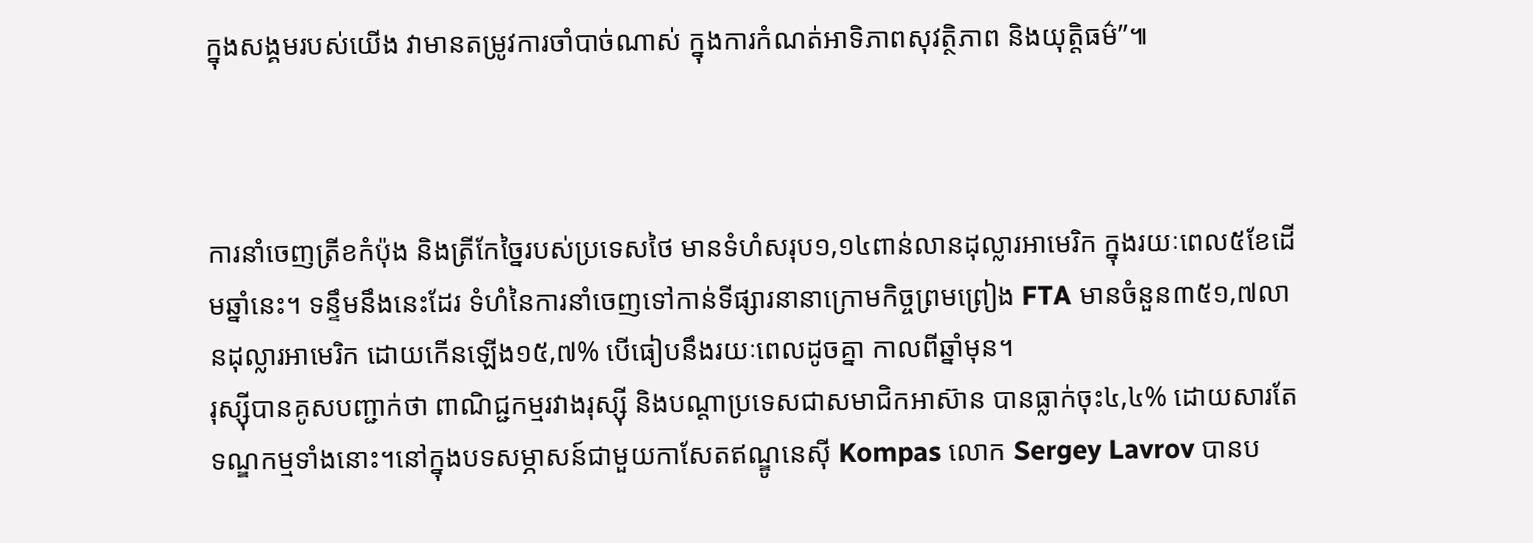ក្នុងសង្គមរបស់យើង វាមានតម្រូវការចាំបាច់ណាស់ ក្នុងការកំណត់អាទិភាពសុវត្ថិភាព និងយុត្តិធម៌”៕



ការនាំចេញត្រីខកំប៉ុង និងត្រីកែច្នៃរបស់ប្រទេសថៃ មានទំហំសរុប១,១៤ពាន់លានដុល្លារអាមេរិក ក្នុងរយៈពេល៥ខែដើមឆ្នាំនេះ។ ទន្ទឹមនឹងនេះដែរ ទំហំនៃការនាំចេញទៅកាន់ទីផ្សារនានាក្រោមកិច្ចព្រមព្រៀង FTA មានចំនួន៣៥១,៧លានដុល្លារអាមេរិក ដោយកើនឡើង១៥,៧% បើធៀបនឹងរយៈពេលដូចគ្នា កាលពីឆ្នាំមុន។
រុស្ស៊ីបានគូសបញ្ជាក់ថា ពាណិជ្ជកម្មរវាងរុស្ស៊ី និងបណ្ដាប្រទេសជាសមាជិកអាស៊ាន បានធ្លាក់ចុះ៤,៤% ដោយសារតែទណ្ឌកម្មទាំងនោះ។នៅក្នុងបទសម្ភាសន៍ជាមួយកាសែតឥណ្ឌូនេស៊ី Kompas លោក Sergey Lavrov បានប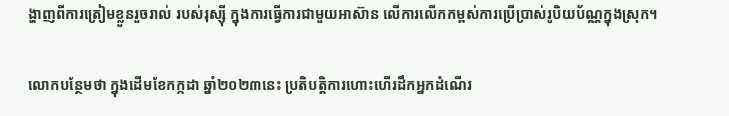ង្ហាញពីការត្រៀមខ្លួនរួចរាល់ របស់រុស្ស៊ី ក្នុងការធ្វើការជាមួយអាស៊ាន លើការលើកកម្ពស់ការប្រើប្រាស់រូបិយប័ណ្ណក្នុងស្រុក។

លោកបន្ថែមថា ក្នុងដើមខែកក្កដា ឆ្នាំ២០២៣នេះ ប្រតិបត្តិការហោះហើរដឹកអ្នកដំណើរ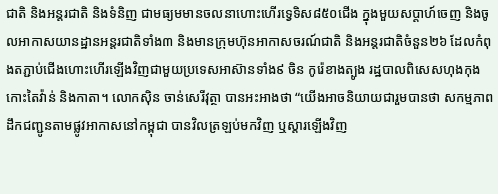ជាតិ និងអន្តរជាតិ និងទំនិញ ជាមធ្យមមានចលនាហោះហើរទ្វេទិស៨៥០ជើង ក្នុងមួយសប្ដាហ៍ចេញ និងចូលអាកាសយានដ្ឋានអន្តរជាតិទាំង៣ និងមានក្រុមហ៊ុនអាកាសចរណ៍ជាតិ និងអន្តរជាតិចំនួន២៦ ដែលកំពុងតភ្ជាប់ជើងហោះហើរឡើងវិញជាមួយប្រទេសអាស៊ានទាំង៩ ចិន កូរ៉េខាងត្បូង រដ្ឋបាលពិសេសហុងកុង កោះតៃវ៉ាន់ និងកាតា។ លោកស៊ិន ចាន់សេរីវុត្ថា បានអះអាងថា “យើងអាចនិយាយជារួមបានថា សកម្មភាពដឹកជញ្ជូនតាមផ្លូវអាកាសនៅកម្ពុជា បានវិលត្រឡប់មកវិញ ឬស្តារឡើងវិញ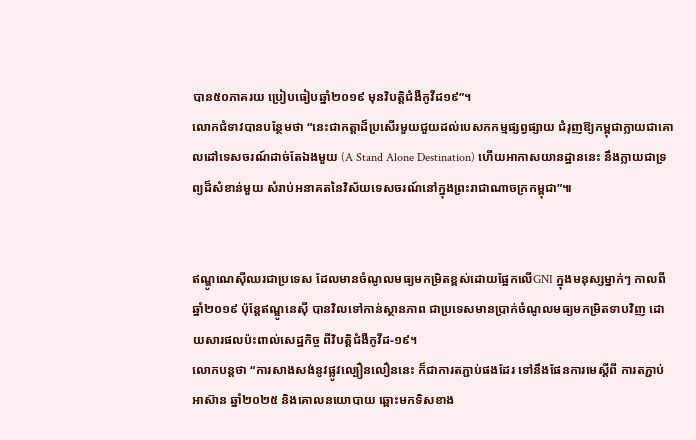បាន៥០ភាគរយ ប្រៀបធៀបឆ្នាំ២០១៩ មុនវិបត្តិជំងឺកូវីដ១៩”។
លោកជំទាវបានបន្ថែមថា “នេះជាកត្តាដ៏ប្រសើរមួយជួយដល់បេសកកម្មផ្សព្វផ្សាយ ជំរុញឱ្យកម្ពុជាក្លាយជាគោលដៅទេសចរណ៍ដាច់តែឯងមួយ (A Stand Alone Destination) ហើយអាកាសយានដ្ឋាននេះ នឹងក្លាយជាទ្រព្យដ៏សំខាន់មួយ សំរាប់អនាគតនៃវិស័យទេសចរណ៍នៅក្នុងព្រះរាជាណាចក្រកម្ពុជា”៕


ឥណ្ឌូណេស៊ីឈរជាប្រទេស ដែលមានចំណូលមធ្យមកម្រិតខ្ពស់ដោយផ្អែកលើGNI ក្នុងមនុស្សម្នាក់ៗ កាលពីឆ្នាំ២០១៩ ប៉ុន្តែឥណ្ឌូនេស៊ី បានវិលទៅកាន់ស្ថានភាព ជាប្រទេសមានប្រាក់ចំណូលមធ្យមកម្រិតទាបវិញ ដោយសារផលប៉ះពាល់សេដ្ឋកិច្ច ពីវិបត្តិជំងឺកូវីដ-១៩។
លោកបន្តថា “ការសាងសង់នូវផ្លូវល្បឿនលឿននេះ ក៏ជាការតភ្ជាប់ផងដែរ ទៅនឹងផែនការមេស្តីពី ការតភ្ជាប់អាស៊ាន ឆ្នាំ២០២៥ និងគោលនយោបាយ ឆ្ពោះមកទិសខាង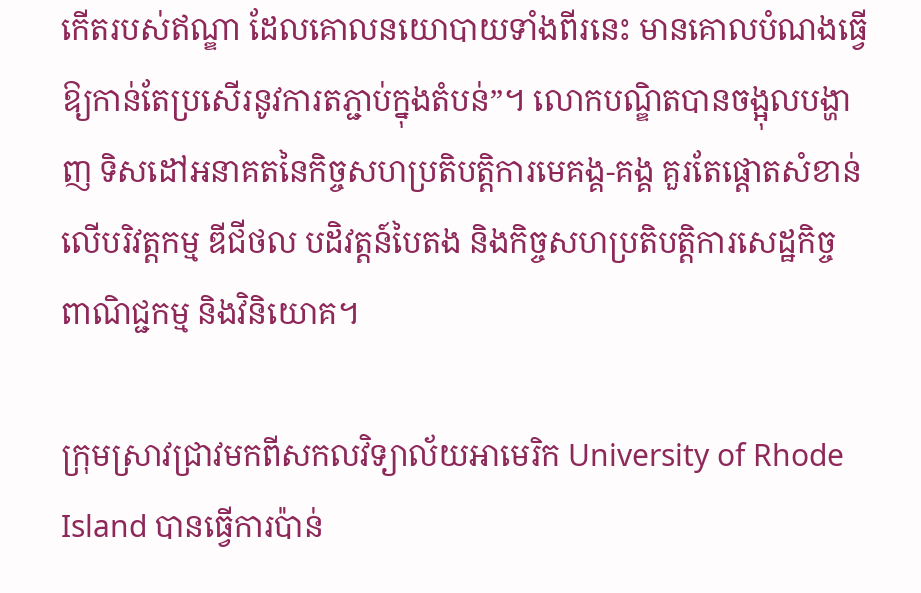កើតរបស់ឥណ្ឌា ដែលគោលនយោបាយទាំងពីរនេះ មានគោលបំណងធ្វើឱ្យកាន់តែប្រសើរនូវការតភ្ជាប់ក្នុងតំបន់”។ លោកបណ្ឌិតបានចង្អុលបង្ហាញ ទិសដៅអនាគតនៃកិច្ចសហប្រតិបត្តិការមេគង្គ-គង្គ គួរតែផ្តោតសំខាន់លើបរិវត្តកម្ម ឌីជីថល បដិវត្តន៍បៃតង និងកិច្ចសហប្រតិបត្តិការសេដ្ឋកិច្ច ពាណិជ្ជកម្ម និងវិនិយោគ។

ក្រុមស្រាវជ្រាវមកពីសកលវិទ្យាល័យអាមេរិក University of Rhode Island បានធ្វើការប៉ាន់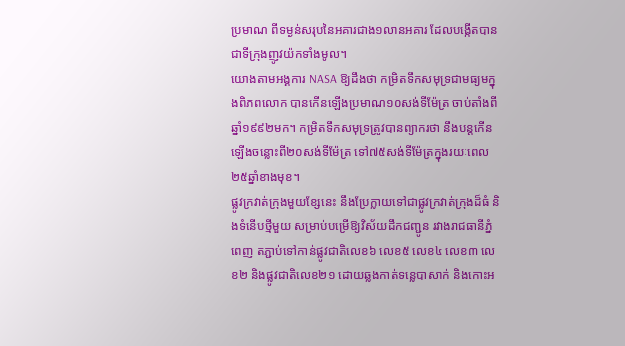ប្រមាណ ពីទម្ងន់សរុបនៃអគារជាង១លានអគារ ដែលបង្កើតបានជាទីក្រុងញូវយ៉កទាំងមូល។
យោងតាមអង្គការ NASA ឱ្យដឹងថា កម្រិតទឹកសមុទ្រជាមធ្យមក្នុងពិភពលោក បានកើនឡើងប្រមាណ១០សង់ទីម៉ែត្រ ចាប់តាំងពីឆ្នាំ១៩៩២មក។ កម្រិតទឹកសមុទ្រត្រូវបានព្យាករថា នឹងបន្តកើនឡើងចន្លោះពី២០សង់ទីម៉ែត្រ ទៅ៧៥សង់ទីម៉ែត្រក្នុងរយៈពេល២៥ឆ្នាំខាងមុខ។
ផ្លូវក្រវាត់ក្រុងមួយខ្សែនេះ នឹងប្រែក្លាយទៅជាផ្លូវក្រវាត់ក្រុងដ៏ធំ និងទំនើបថ្មីមួយ សម្រាប់បម្រើឱ្យវិស័យដឹកជញ្ជូន រវាងរាជធានីភ្នំពេញ តភ្ជាប់ទៅកាន់ផ្លូវជាតិលេខ៦ លេខ៥ លេខ៤ លេខ៣ លេខ២ និងផ្លូវជាតិលេខ២១ ដោយឆ្លងកាត់ទន្លេបាសាក់ និងកោះអ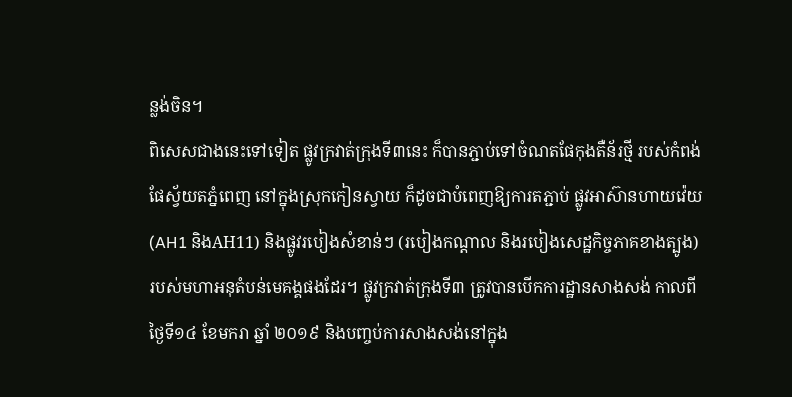ន្លង់ចិន។
ពិសេសជាងនេះទៅទៀត ផ្លូវក្រវាត់ក្រុងទី៣នេះ ក៏បានភ្ជាប់ទៅចំណតផែកុងតឺន័រថ្មី របស់កំពង់ផែស្វ័យតភ្នំពេញ នៅក្នុងស្រុកកៀនស្វាយ ក៏ដូចជាបំពេញឱ្យការតភ្ជាប់ ផ្លូវអាស៊ានហាយវ៉េយ (AH1 និងAH11) និងផ្លូវរបៀងសំខាន់ៗ (របៀងកណ្តាល និងរបៀងសេដ្ឋកិច្ចភាគខាងត្បូង) របស់មហាអនុតំបន់មេគង្គផងដែរ។ ផ្លូវក្រវាត់ក្រុងទី៣ ត្រូវបានបើកការដ្ឋានសាងសង់ កាលពីថ្ងៃទី១៤ ខែមករា ឆ្នាំ ២០១៩ និងបញ្ចប់ការសាងសង់នៅក្នុង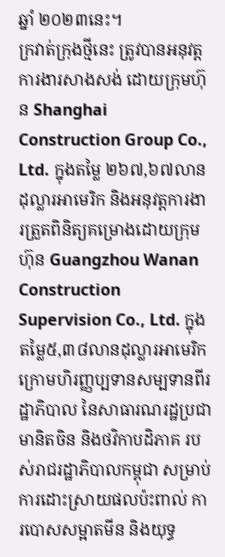ឆ្នាំ ២០២៣នេះ។
ក្រវាត់ក្រុងថ្មីនេះ ត្រូវបានអនុវត្តការងារសាងសង់ ដោយក្រុមហ៊ុន Shanghai Construction Group Co., Ltd. ក្នុងតម្លៃ ២៦៧,៦៧លានដុល្លារអាមេរិក និងអនុវត្តការងារត្រួតពិនិត្យគម្រោងដោយក្រុមហ៊ុន Guangzhou Wanan Construction Supervision Co., Ltd. ក្នុងតម្លៃ៥,៣៨លានដុល្លារអាមេរិក ក្រោមហិរញ្ញប្បទានសម្បទានពីរដ្ឋាភិបាល នៃសាធារណរដ្ឋប្រជាមានិតចិន និងថវិកាបដិភាគ របស់រាជរដ្ឋាភិបាលកម្ពុជា សម្រាប់ការដោះស្រាយផលប៉ះពាល់ ការបោសសម្អាតមីន និងយុទ្ធ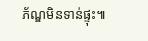ភ័ណ្ឌមិនទាន់ផ្ទុះ៕